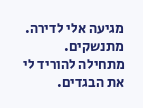מגיעה אלי לדירה.
מתנשקים.
מתחילה להוריד לי את הבגדים.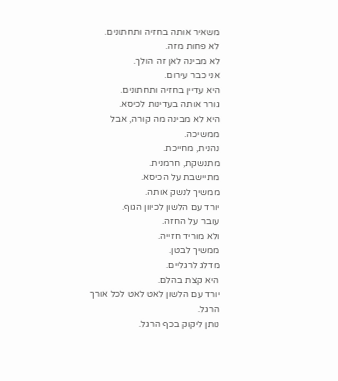משאיר אותה בחזיה ותחתונים.
לא פחות מזה.
לא מבינה לאן זה הולך.
אני כבר עירום.
היא עדיין בחזיה ותחתונים.
גורר אותה בעדינות לכיסא.
היא לא מבינה מה קורה, אבל ממשיכה.
נהנית, מחייכת.
מתנשקת, חרמנית.
מתיישבת על הכיסא.
ממשיך לנשק אותה.
יורד עם הלשון לכיוון הגוף.
עובר על החזה.
ולא מוריד חזייה.
ממשיך לבטן.
מדלג לרגליים.
היא קצת בהלם.
יורד עם הלשון לאט לאט לכל אורך הרגל.
נותן ליקוק בכף הרגל.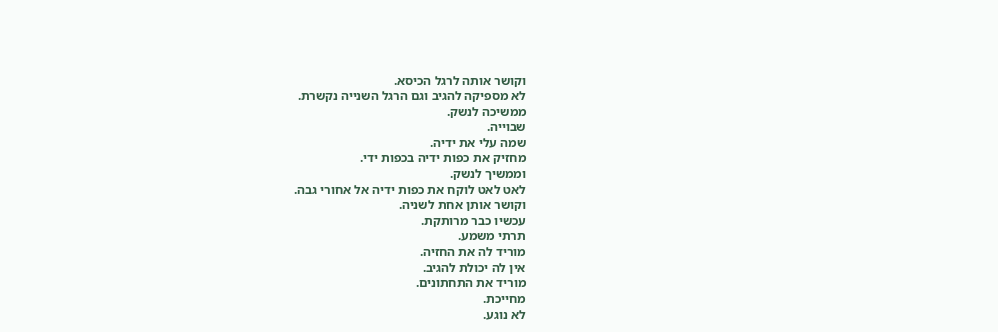וקושר אותה לרגל הכיסא.
לא מספיקה להגיב וגם הרגל השנייה נקשרת.
ממשיכה לנשק.
שבוייה.
שמה עלי את ידיה.
מחזיק את כפות ידיה בכפות ידי.
וממשיך לנשק.
לאט לאט לוקח את כפות ידיה אל אחורי גבה.
וקושר אותן אחת לשניה.
עכשיו כבר מרותקת.
תרתי משמע.
מוריד לה את החזיה.
אין לה יכולת להגיב.
מוריד את התחתונים.
מחייכת.
לא נוגע.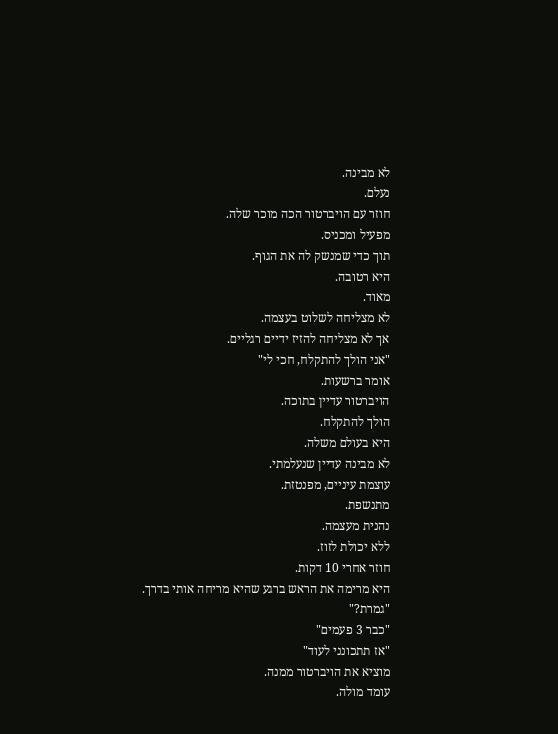לא מבינה.
נעלם.
חוזר עם הויברטור הכה מוכר שלה.
מפעיל ומכניס.
תוך כדי שמנשק לה את הגוף.
היא רטובה.
מאוד.
לא מצליחה לשלוט בעצמה.
אך לא מצליחה להזיז ידיים רגליים.
"אני הולך להתקלח, חכי לי"
אומר ברשעות.
הויברטור עדיין בתוכה.
הולך להתקלח.
היא בעולם משלה.
לא מבינה עדיין שנעלמתי.
עוצמת עיניים, מפנטזת.
מתנשפת.
נהנית מעצמה.
ללא יכולת לזוז.
חוזר אחרי 10 דקות.
היא מרימה את הראש ברגע שהיא מריחה אותי בדרך.
"גמרת?"
"כבר 3 פעמים"
"אז תתכונני לעוד"
מוציא את הויברטור ממנה.
עומד מולה.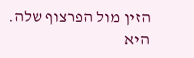הזין מול הפרצוף שלה.
היא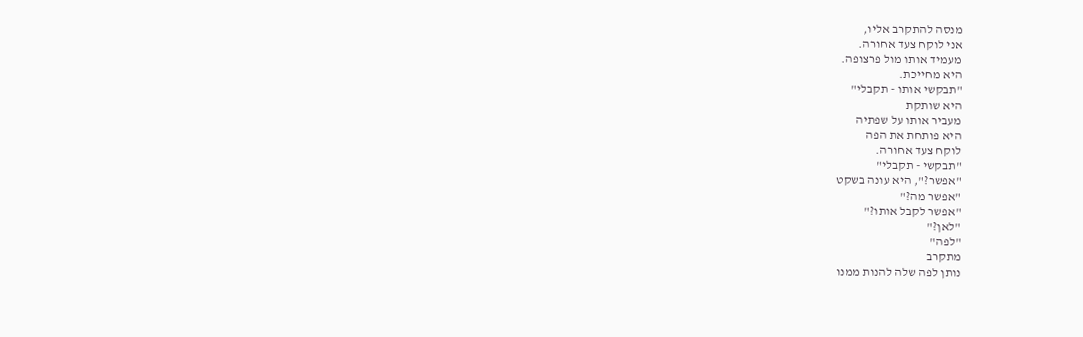מנסה להתקרב אליו,
אני לוקח צעד אחורה.
מעמיד אותו מול פרצופה.
היא מחייכת.
"תבקשי אותו - תקבלי"
היא שותקת
מעביר אותו על שפתיה
היא פותחת את הפה
לוקח צעד אחורה.
"תבקשי - תקבלי"
"אפשר?", היא עונה בשקט
"אפשר מה?"
"אפשר לקבל אותו?"
"לאן?"
"לפה"
מתקרב
נותן לפה שלה להנות ממנו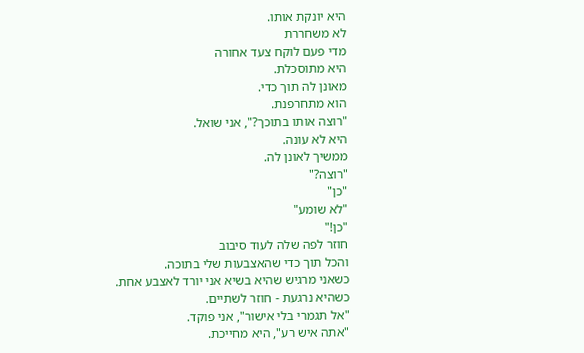היא יונקת אותו.
לא משחררת
מדי פעם לוקח צעד אחורה
היא מתוסכלת.
מאונן לה תוך כדי.
הוא מתחרפנת.
"רוצה אותו בתוכך?", אני שואל.
היא לא עונה.
ממשיך לאונן לה.
"רוצה?"
"כן"
"לא שומע"
"כן!"
חוזר לפה שלה לעוד סיבוב
והכל תוך כדי שהאצבעות שלי בתוכה.
כשאני מרגיש שהיא בשיא אני יורד לאצבע אחת.
כשהיא נרגעת - חוזר לשתיים.
"אל תגמרי בלי אישור", אני פוקד.
"אתה איש רע", היא מחייכת.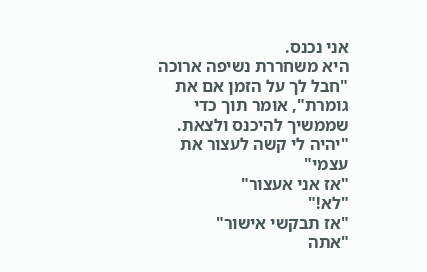אני נכנס.
היא משחררת נשיפה ארוכה
"חבל לך על הזמן אם את גומרת", אומר תוך כדי שממשיך להיכנס ולצאת.
"יהיה לי קשה לעצור את עצמי"
"אז אני אעצור"
"לא!"
"אז תבקשי אישור"
"אתה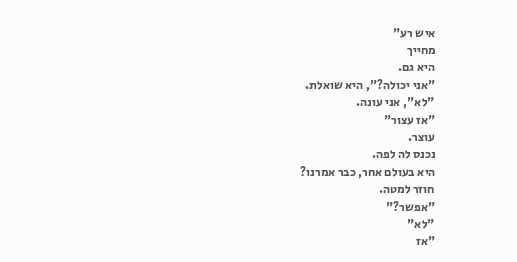איש רע"
מחייך
היא גם.
"אני יכולה?", היא שואלת.
"לא", אני עונה.
"אז עצור"
עוצר.
נכנס לה לפה.
היא בעולם אחר, כבר אמרנו?
חוזר למטה.
"אפשר?"
"לא"
"אז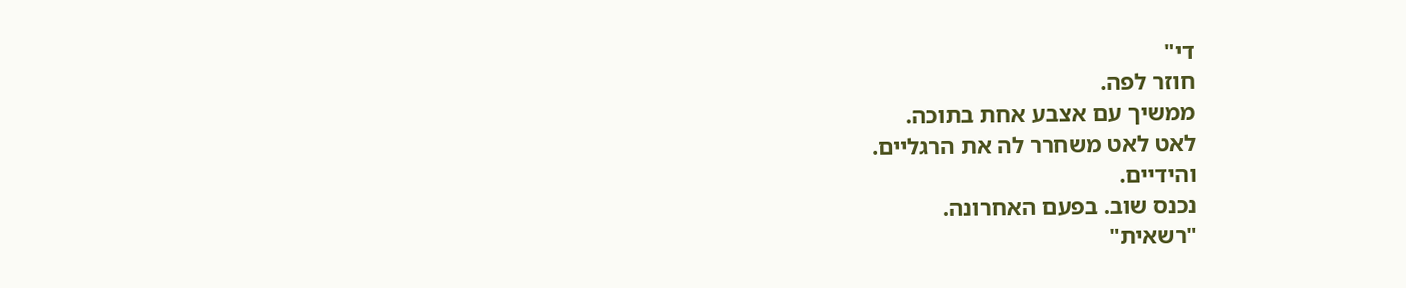די"
חוזר לפה.
ממשיך עם אצבע אחת בתוכה.
לאט לאט משחרר לה את הרגליים.
והידיים.
נכנס שוב. בפעם האחרונה.
"רשאית"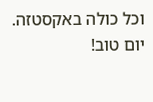וכל כולה באקסטזה.
יום טוב!